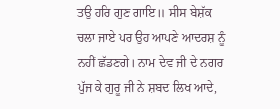ਤਉ ਹਰਿ ਗੁਣ ਗਾਇ॥ ਸੀਸ ਬੇਸ਼ੱਕ ਚਲਾ ਜਾਏ ਪਰ ਉਹ ਆਪਣੇ ਆਦਰਸ਼ ਨੂੰ ਨਹੀਂ ਛੱਡਣਗੇ। ਨਾਮ ਦੇਵ ਜੀ ਦੇ ਨਗਰ ਪੁੱਜ ਕੇ ਗੁਰੂ ਜੀ ਨੇ ਸ਼ਬਦ ਲਿਖ ਆਦੇ,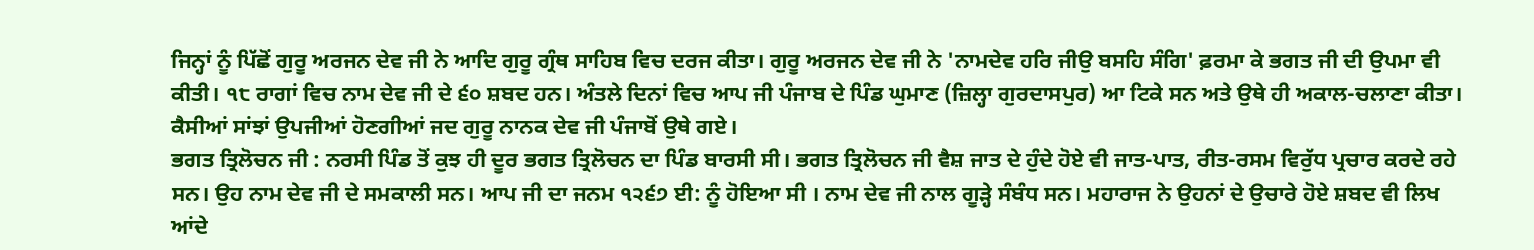ਜਿਨ੍ਹਾਂ ਨੂੰ ਪਿੱਛੋਂ ਗੁਰੂ ਅਰਜਨ ਦੇਵ ਜੀ ਨੇ ਆਦਿ ਗੁਰੂ ਗ੍ਰੰਥ ਸਾਹਿਬ ਵਿਚ ਦਰਜ ਕੀਤਾ। ਗੁਰੂ ਅਰਜਨ ਦੇਵ ਜੀ ਨੇ 'ਨਾਮਦੇਵ ਹਰਿ ਜੀਉ ਬਸਹਿ ਸੰਗਿ' ਫ਼ਰਮਾ ਕੇ ਭਗਤ ਜੀ ਦੀ ਉਪਮਾ ਵੀ ਕੀਤੀ। ੧੮ ਰਾਗਾਂ ਵਿਚ ਨਾਮ ਦੇਵ ਜੀ ਦੇ ੬੦ ਸ਼ਬਦ ਹਨ। ਅੰਤਲੇ ਦਿਨਾਂ ਵਿਚ ਆਪ ਜੀ ਪੰਜਾਬ ਦੇ ਪਿੰਡ ਘੁਮਾਣ (ਜ਼ਿਲ੍ਹਾ ਗੁਰਦਾਸਪੁਰ) ਆ ਟਿਕੇ ਸਨ ਅਤੇ ਉਥੇ ਹੀ ਅਕਾਲ-ਚਲਾਣਾ ਕੀਤਾ। ਕੈਸੀਆਂ ਸਾਂਝਾਂ ਉਪਜੀਆਂ ਹੋਣਗੀਆਂ ਜਦ ਗੁਰੂ ਨਾਨਕ ਦੇਵ ਜੀ ਪੰਜਾਬੋਂ ਉਥੇ ਗਏ।
ਭਗਤ ਤ੍ਰਿਲੋਚਨ ਜੀ : ਨਰਸੀ ਪਿੰਡ ਤੋਂ ਕੁਝ ਹੀ ਦੂਰ ਭਗਤ ਤ੍ਰਿਲੋਚਨ ਦਾ ਪਿੰਡ ਬਾਰਸੀ ਸੀ। ਭਗਤ ਤ੍ਰਿਲੋਚਨ ਜੀ ਵੈਸ਼ ਜਾਤ ਦੇ ਹੁੰਦੇ ਹੋਏ ਵੀ ਜਾਤ-ਪਾਤ, ਰੀਤ-ਰਸਮ ਵਿਰੁੱਧ ਪ੍ਰਚਾਰ ਕਰਦੇ ਰਹੇ ਸਨ। ਉਹ ਨਾਮ ਦੇਵ ਜੀ ਦੇ ਸਮਕਾਲੀ ਸਨ। ਆਪ ਜੀ ਦਾ ਜਨਮ ੧੨੬੭ ਈ: ਨੂੰ ਹੋਇਆ ਸੀ । ਨਾਮ ਦੇਵ ਜੀ ਨਾਲ ਗੂੜ੍ਹੇ ਸੰਬੰਧ ਸਨ। ਮਹਾਰਾਜ ਨੇ ਉਹਨਾਂ ਦੇ ਉਚਾਰੇ ਹੋਏ ਸ਼ਬਦ ਵੀ ਲਿਖ ਆਂਦੇ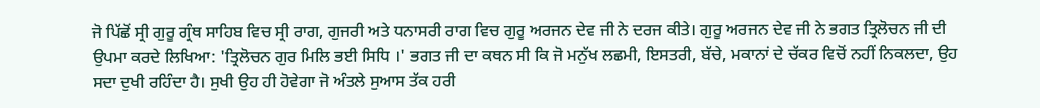ਜੋ ਪਿੱਛੋਂ ਸ੍ਰੀ ਗੁਰੂ ਗ੍ਰੰਥ ਸਾਹਿਬ ਵਿਚ ਸ੍ਰੀ ਰਾਗ, ਗੁਜਰੀ ਅਤੇ ਧਨਾਸਰੀ ਰਾਗ ਵਿਚ ਗੁਰੂ ਅਰਜਨ ਦੇਵ ਜੀ ਨੇ ਦਰਜ ਕੀਤੇ। ਗੁਰੂ ਅਰਜਨ ਦੇਵ ਜੀ ਨੇ ਭਗਤ ਤ੍ਰਿਲੋਚਨ ਜੀ ਦੀ ਉਪਮਾ ਕਰਦੇ ਲਿਖਿਆ: 'ਤ੍ਰਿਲੋਚਨ ਗੁਰ ਮਿਲਿ ਭਈ ਸਿਧਿ ।' ਭਗਤ ਜੀ ਦਾ ਕਥਨ ਸੀ ਕਿ ਜੋ ਮਨੁੱਖ ਲਛਮੀ, ਇਸਤਰੀ, ਬੱਚੇ, ਮਕਾਨਾਂ ਦੇ ਚੱਕਰ ਵਿਚੋਂ ਨਹੀਂ ਨਿਕਲਦਾ, ਉਹ ਸਦਾ ਦੁਖੀ ਰਹਿੰਦਾ ਹੈ। ਸੁਖੀ ਉਹ ਹੀ ਹੋਵੇਗਾ ਜੋ ਅੰਤਲੇ ਸੁਆਸ ਤੱਕ ਹਰੀ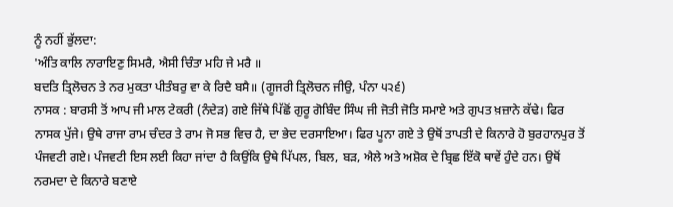ਨੂੰ ਨਹੀਂ ਭੁੱਲਦਾ:
'ਅੰਤਿ ਕਾਲਿ ਨਾਰਾਇਣੁ ਸਿਮਰੈ, ਐਸੀ ਚਿੰਤਾ ਮਹਿ ਜੇ ਮਰੈ ॥
ਬਦਤਿ ਤ੍ਰਿਲੋਚਨ ਤੇ ਨਰ ਮੁਕਤਾ ਪੀਤੰਬਰੁ ਵਾ ਕੇ ਰਿਦੈ ਬਸੈ॥ (ਗੂਜਰੀ ਤ੍ਰਿਲੋਚਨ ਜੀਉ, ਪੰਨਾ ੫੨੬)
ਨਾਸਕ : ਬਾਰਸੀ ਤੋਂ ਆਪ ਜੀ ਮਾਲ ਟੇਕਰੀ (ਨੰਦੇੜ) ਗਏ ਜਿੱਥੇ ਪਿੱਛੋਂ ਗੁਰੂ ਗੋਬਿੰਦ ਸਿੰਘ ਜੀ ਜੋਤੀ ਜੋਤਿ ਸਮਾਏ ਅਤੇ ਗੁਪਤ ਖ਼ਜ਼ਾਨੇ ਕੱਢੇ। ਫਿਰ ਨਾਸਕ ਪੁੱਜੇ। ਉਥੇ ਰਾਜਾ ਰਾਮ ਚੰਦਰ ਤੇ ਰਾਮ ਜੋ ਸਭ ਵਿਚ ਹੈ, ਦਾ ਭੇਦ ਦਰਸਾਇਆ। ਫਿਰ ਪੂਨਾ ਗਏ ਤੇ ਉਥੋਂ ਤਾਪਤੀ ਦੇ ਕਿਨਾਰੇ ਹੋ ਬੁਰਹਾਨਪੁਰ ਤੋਂ ਪੰਜਵਟੀ ਗਏ। ਪੰਜਵਟੀ ਇਸ ਲਈ ਕਿਹਾ ਜਾਂਦਾ ਹੈ ਕਿਉਂਕਿ ਉਥੇ ਪਿੱਪਲ, ਬਿਲ, ਬੜ, ਐਲੇ ਅਤੇ ਅਸ਼ੋਕ ਦੇ ਬ੍ਰਿਛ ਇੱਕੋ ਥਾਵੇਂ ਹੁੰਦੇ ਹਨ। ਉਥੋਂ ਨਰਮਦਾ ਦੇ ਕਿਨਾਰੇ ਬਣਾਏ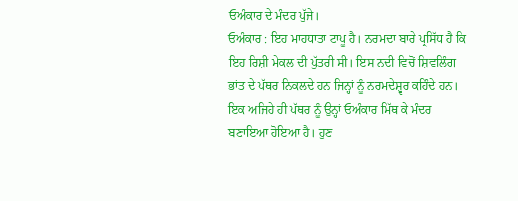ਓਅੰਕਾਰ ਦੇ ਮੰਦਰ ਪੁੱਜੇ।
ਓਅੰਕਾਰ : ਇਹ ਮਾਹਧਾਤਾ ਟਾਪੂ ਹੈ। ਨਰਮਦਾ ਬਾਰੇ ਪ੍ਰਸਿੱਧ ਹੈ ਕਿ ਇਹ ਰਿਸ਼ੀ ਮੇਕਲ ਦੀ ਪੁੱਤਰੀ ਸੀ। ਇਸ ਨਦੀ ਵਿਚੋਂ ਸ਼ਿਵਲਿੰਗ ਭਾਂਤ ਦੇ ਪੱਥਰ ਨਿਕਲਦੇ ਹਨ ਜਿਨ੍ਹਾਂ ਨੂੰ ਨਰਮਦੇਸ਼੍ਵਰ ਕਹਿੰਦੇ ਹਨ। ਇਕ ਅਜਿਹੇ ਹੀ ਪੱਥਰ ਨੂੰ ਉਨ੍ਹਾਂ ਓਅੰਕਾਰ ਮਿੱਥ ਕੇ ਮੰਦਰ ਬਣਾਇਆ ਹੋਇਆ ਹੈ। ਹੁਣ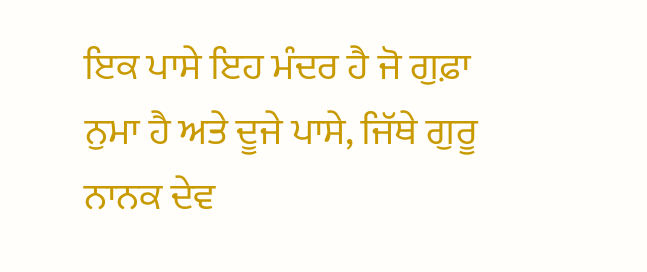ਇਕ ਪਾਸੇ ਇਹ ਮੰਦਰ ਹੈ ਜੋ ਗੁਫ਼ਾ ਨੁਮਾ ਹੈ ਅਤੇ ਦੂਜੇ ਪਾਸੇ, ਜਿੱਥੇ ਗੁਰੂ ਨਾਨਕ ਦੇਵ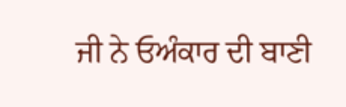ਜੀ ਨੇ ਓਅੰਕਾਰ ਦੀ ਬਾਣੀ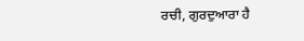ਰਚੀ, ਗੁਰਦੁਆਰਾ ਹੈ